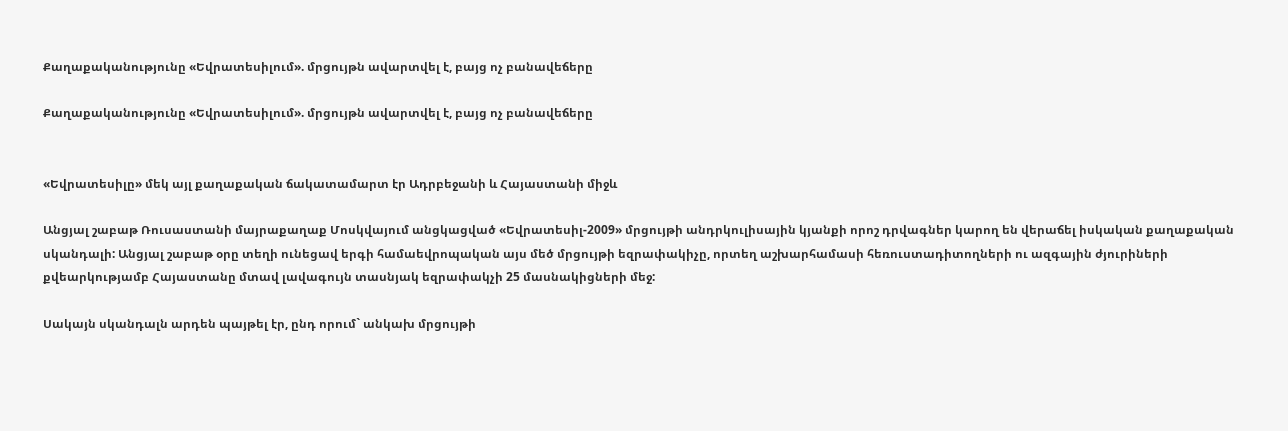Քաղաքականությունը «Եվրատեսիլում». մրցույթն ավարտվել է, բայց ոչ բանավեճերը

Քաղաքականությունը «Եվրատեսիլում». մրցույթն ավարտվել է, բայց ոչ բանավեճերը


«Եվրատեսիլը» մեկ այլ քաղաքական ճակատամարտ էր Ադրբեջանի և Հայաստանի միջև

Անցյալ շաբաթ Ռուսաստանի մայրաքաղաք Մոսկվայում անցկացված «Եվրատեսիլ-2009» մրցույթի անդրկուլիսային կյանքի որոշ դրվագներ կարող են վերաճել իսկական քաղաքական սկանդալի: Անցյալ շաբաթ օրը տեղի ունեցավ երգի համաեվրոպական այս մեծ մրցույթի եզրափակիչը, որտեղ աշխարհամասի հեռուստադիտողների ու ազգային ժյուրիների քվեարկությամբ Հայաստանը մտավ լավագույն տասնյակ եզրափակչի 25 մասնակիցների մեջ:

Սակայն սկանդալն արդեն պայթել էր, ընդ որում` անկախ մրցույթի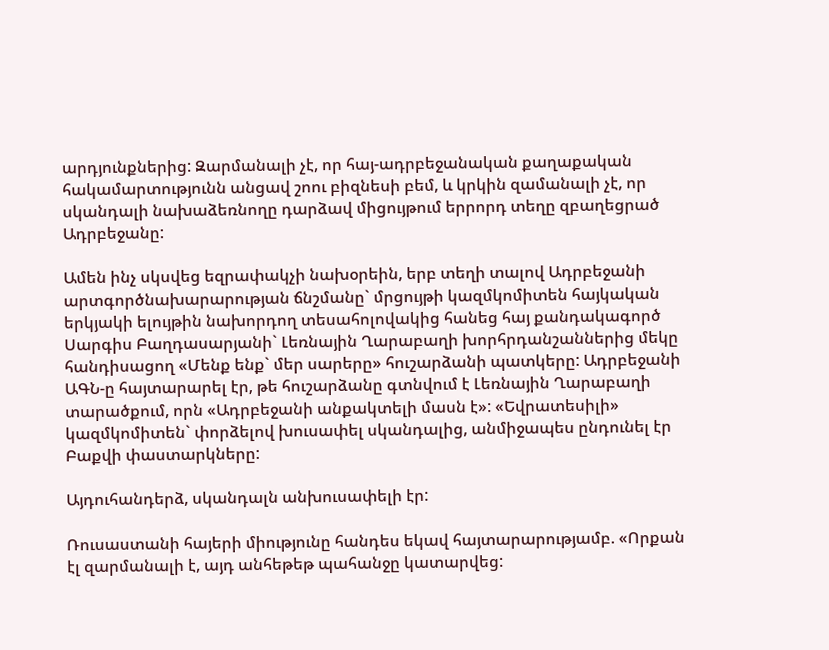արդյունքներից: Զարմանալի չէ, որ հայ-ադրբեջանական քաղաքական հակամարտությունն անցավ շոու բիզնեսի բեմ, և կրկին զամանալի չէ, որ սկանդալի նախաձեռնողը դարձավ միցույթում երրորդ տեղը զբաղեցրած Ադրբեջանը:

Ամեն ինչ սկսվեց եզրափակչի նախօրեին, երբ տեղի տալով Ադրբեջանի արտգործնախարարության ճնշմանը` մրցույթի կազմկոմիտեն հայկական երկյակի ելույթին նախորդող տեսահոլովակից հանեց հայ քանդակագործ Սարգիս Բաղդասարյանի` Լեռնային Ղարաբաղի խորհրդանշաններից մեկը հանդիսացող «Մենք ենք` մեր սարերը» հուշարձանի պատկերը: Ադրբեջանի ԱԳՆ-ը հայտարարել էր, թե հուշարձանը գտնվում է Լեռնային Ղարաբաղի տարածքում, որն «Ադրբեջանի անքակտելի մասն է»: «Եվրատեսիլի» կազմկոմիտեն` փորձելով խուսափել սկանդալից, անմիջապես ընդունել էր Բաքվի փաստարկները:

Այդուհանդերձ, սկանդալն անխուսափելի էր:

Ռուսաստանի հայերի միությունը հանդես եկավ հայտարարությամբ. «Որքան էլ զարմանալի է, այդ անհեթեթ պահանջը կատարվեց: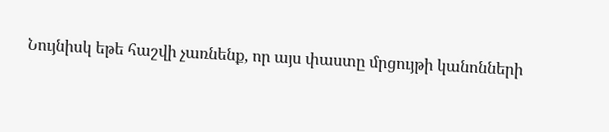Նույնիսկ եթե հաշվի չառնենք, որ այս փաստը մրցույթի կանոնների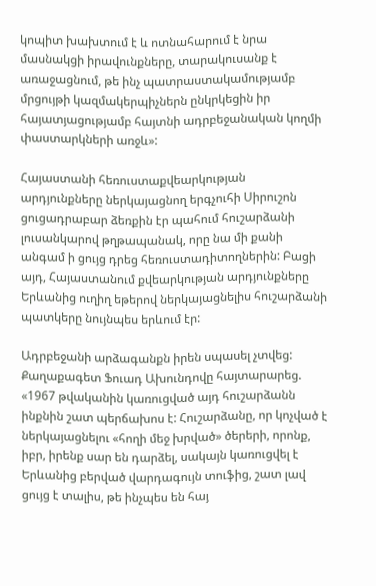կոպիտ խախտում է և ոտնահարում է նրա մասնակցի իրավունքները, տարակուսանք է առաջացնում, թե ինչ պատրաստակամությամբ մրցույթի կազմակերպիչներն ընկրկեցին իր հայատյացությամբ հայտնի ադրբեջանական կողմի փաստարկների առջև»:

Հայաստանի հեռուստաքվեարկության արդյունքները ներկայացնող երգչուհի Սիրուշոն ցուցադրաբար ձեռքին էր պահում հուշարձանի լուսանկարով թղթապանակ, որը նա մի քանի անգամ ի ցույց դրեց հեռուստադիտողներին: Բացի այդ, Հայաստանում քվեարկության արդյունքները Երևանից ուղիղ եթերով ներկայացնելիս հուշարձանի պատկերը նույնպես երևում էր:

Ադրբեջանի արձագանքն իրեն սպասել չտվեց: Քաղաքագետ Ֆուադ Ախունդովը հայտարարեց. «1967 թվականին կառուցված այդ հուշարձանն ինքնին շատ պերճախոս է: Հուշարձանը, որ կոչված է ներկայացնելու «հողի մեջ խրված» ծերերի, որոնք, իբր, իրենք սար են դարձել, սակայն կառուցվել է Երևանից բերված վարդագույն տուֆից, շատ լավ ցույց է տալիս, թե ինչպես են հայ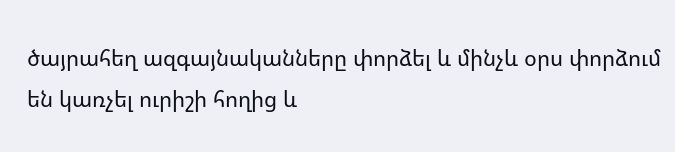ծայրահեղ ազգայնականները փորձել և մինչև օրս փորձում են կառչել ուրիշի հողից և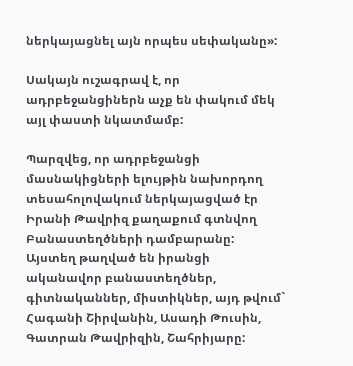ներկայացնել այն որպես սեփականը»:

Սակայն ուշագրավ է, որ ադրբեջանցիներն աչք են փակում մեկ այլ փաստի նկատմամբ:

Պարզվեց, որ ադրբեջանցի մասնակիցների ելույթին նախորդող տեսահոլովակում ներկայացված էր Իրանի Թավրիզ քաղաքում գտնվող Բանաստեղծների դամբարանը: Այստեղ թաղված են իրանցի ականավոր բանաստեղծներ, գիտնականներ, միստիկներ, այդ թվում` Հագանի Շիրվանին, Ասադի Թուսին, Գատրան Թավրիզին, Շահրիյարը: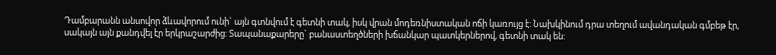Դամբարանն անսովոր ձևավորում ունի` այն գտնվում է գետնի տակ, իսկ վրան մոդեռնիստական ոճի կառույց է: Նախկինում դրա տեղում ավանդական գմբեթ էր, սակայն այն քանդվել էր երկրաշարժից: Տապանաքարերը` բանաստեղծների խճանկար պատկերներով, գետնի տակ են: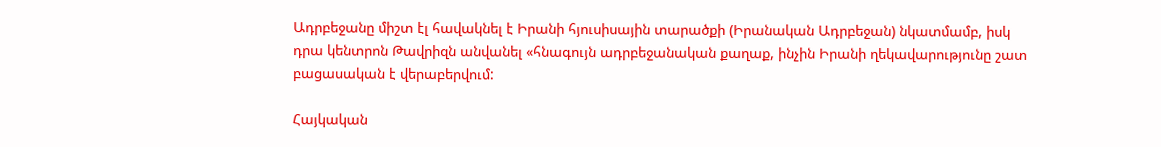Ադրբեջանը միշտ էլ հավակնել է Իրանի հյուսիսային տարածքի (Իրանական Ադրբեջան) նկատմամբ, իսկ դրա կենտրոն Թավրիզն անվանել «հնագույն ադրբեջանական քաղաք, ինչին Իրանի ղեկավարությունը շատ բացասական է վերաբերվում:

Հայկական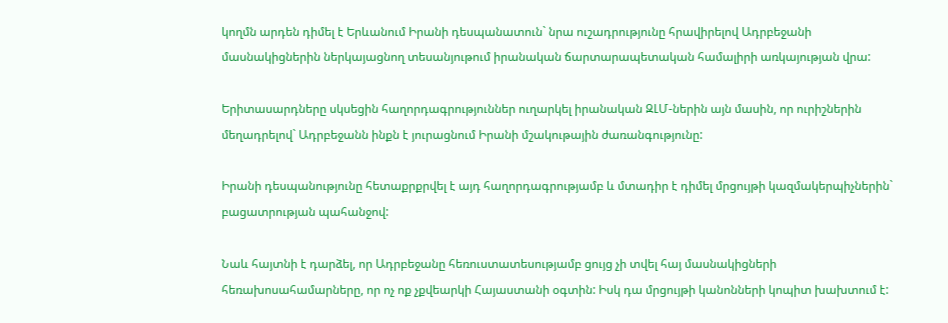կողմն արդեն դիմել է Երևանում Իրանի դեսպանատուն` նրա ուշադրությունը հրավիրելով Ադրբեջանի մասնակիցներին ներկայացնող տեսանյութում իրանական ճարտարապետական համալիրի առկայության վրա:

Երիտասարդները սկսեցին հաղորդագրություններ ուղարկել իրանական ԶԼՄ-ներին այն մասին, որ ուրիշներին մեղադրելով` Ադրբեջանն ինքն է յուրացնում Իրանի մշակութային ժառանգությունը:

Իրանի դեսպանությունը հետաքրքրվել է այդ հաղորդագրությամբ և մտադիր է դիմել մրցույթի կազմակերպիչներին` բացատրության պահանջով:

Նաև հայտնի է դարձել, որ Ադրբեջանը հեռուստատեսությամբ ցույց չի տվել հայ մասնակիցների հեռախոսահամարները, որ ոչ ոք չքվեարկի Հայաստանի օգտին: Իսկ դա մրցույթի կանոնների կոպիտ խախտում է: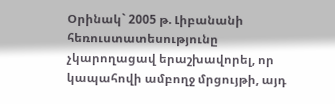Օրինակ` 2005 թ. Լիբանանի հեռուստատեսությունը չկարողացավ երաշխավորել, որ կապահովի ամբողջ մրցույթի, այդ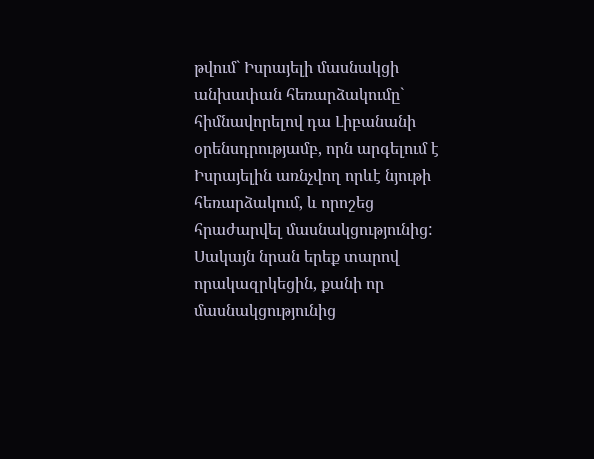թվում` Իսրայելի մասնակցի անխափան հեռարձակումը` հիմնավորելով դա Լիբանանի օրենսդրությամբ, որն արգելում է Իսրայելին առնչվող որևէ նյութի հեռարձակում, և որոշեց հրաժարվել մասնակցությունից: Սակայն նրան երեք տարով որակազրկեցին, քանի որ մասնակցությունից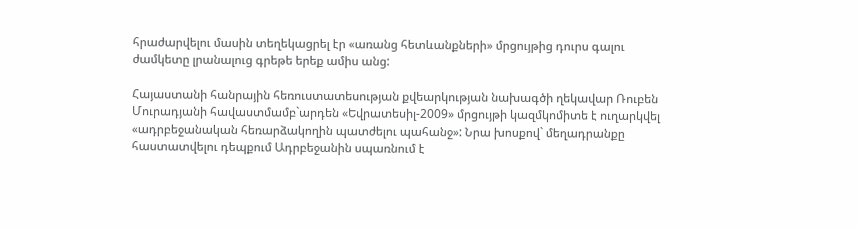հրաժարվելու մասին տեղեկացրել էր «առանց հետևանքների» մրցույթից դուրս գալու ժամկետը լրանալուց գրեթե երեք ամիս անց:

Հայաստանի հանրային հեռուստատեսության քվեարկության նախագծի ղեկավար Ռուբեն Մուրադյանի հավաստմամբ`արդեն «Եվրատեսիլ-2009» մրցույթի կազմկոմիտե է ուղարկվել «ադրբեջանական հեռարձակողին պատժելու պահանջ»: Նրա խոսքով` մեղադրանքը հաստատվելու դեպքում Ադրբեջանին սպառնում է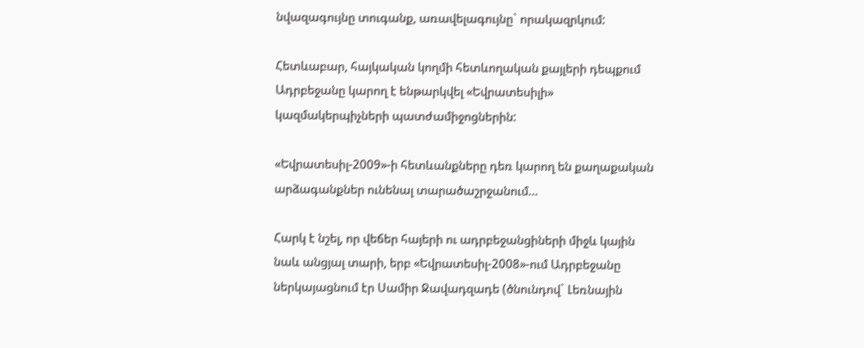նվազագույնը տուգանք, առավելագույնը` որակազրկում:

Հետևաբար, հայկական կողմի հետևողական քայլերի դեպքում Ադրբեջանը կարող է ենթարկվել «Եվրատեսիլի» կազմակերպիչների պատժամիջոցներին:

«Եվրատեսիլ-2009»-ի հետևանքները դեռ կարող են քաղաքական արձագանքներ ունենալ տարածաշրջանում…

Հարկ է նշել, որ վեճեր հայերի ու ադրբեջանցիների միջև կային նաև անցյալ տարի, երբ «Եվրատեսիլ-2008»-ում Ադրբեջանը ներկայացնում էր Սամիր Ջավադզադե (ծնունդով` Լեռնային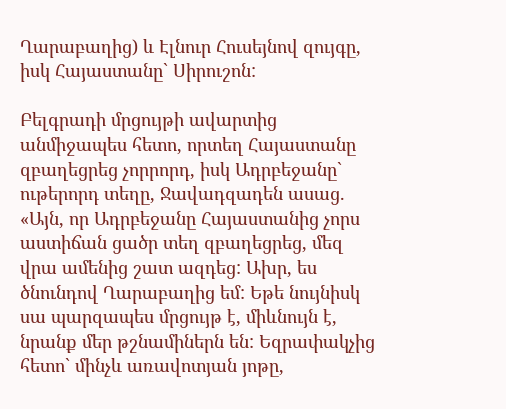Ղարաբաղից) և Էլնուր Հուսեյնով զույգը, իսկ Հայաստանը` Սիրուշոն:

Բելգրադի մրցույթի ավարտից անմիջապես հետո, որտեղ Հայաստանը զբաղեցրեց չորրորդ, իսկ Ադրբեջանը` ութերորդ տեղը, Ջավադզադեն ասաց. «Այն, որ Ադրբեջանը Հայաստանից չորս աստիճան ցածր տեղ զբաղեցրեց, մեզ վրա ամենից շատ ազդեց: Ախր, ես ծնունդով Ղարաբաղից եմ: Եթե նույնիսկ սա պարզապես մրցույթ է, միևնույն է, նրանք մեր թշնամիներն են: Եզրափակչից հետո` մինչև առավոտյան յոթը,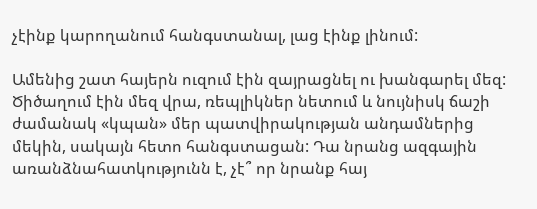չէինք կարողանում հանգստանալ, լաց էինք լինում:

Ամենից շատ հայերն ուզում էին զայրացնել ու խանգարել մեզ: Ծիծաղում էին մեզ վրա, ռեպլիկներ նետում և նույնիսկ ճաշի ժամանակ «կպան» մեր պատվիրակության անդամներից մեկին, սակայն հետո հանգստացան: Դա նրանց ազգային առանձնահատկությունն է, չէ՞ որ նրանք հայ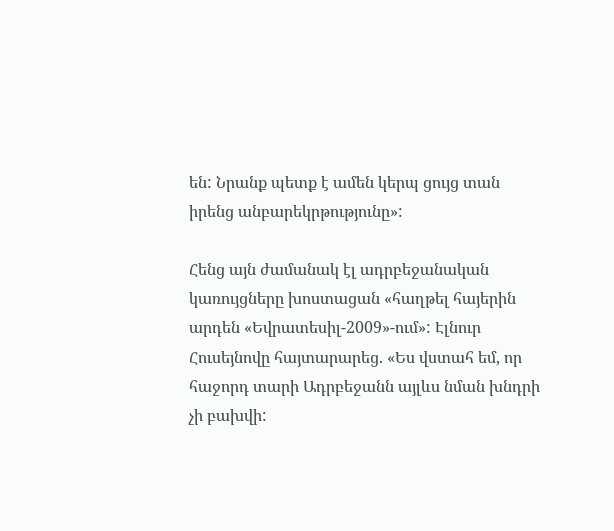են: Նրանք պետք է ամեն կերպ ցույց տան իրենց անբարեկրթությունը»:

Հենց այն ժամանակ էլ ադրբեջանական կառույցները խոստացան «հաղթել հայերին արդեն «Եվրատեսիլ-2009»-ում»: Էլնուր Հուսեյնովը հայտարարեց. «Ես վստահ եմ, որ հաջորդ տարի Ադրբեջանն այլևս նման խնդրի չի բախվի: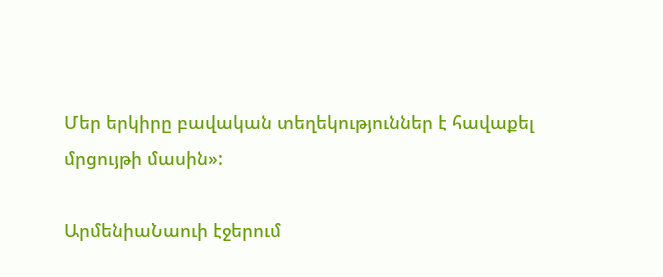Մեր երկիրը բավական տեղեկություններ է հավաքել մրցույթի մասին»:

ԱրմենիաՆաուի էջերում